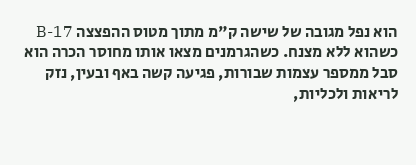הוא נפל מגובה של שישה ק"מ מתוך מטוס ההפצצה B-17 כשהוא ללא מצנח. כשהגרמנים מצאו אותו מחוסר הכרה הוא סבל ממספר עצמות שבורות, פגיעה קשה באף ובעין, נזק לריאות ולכליות,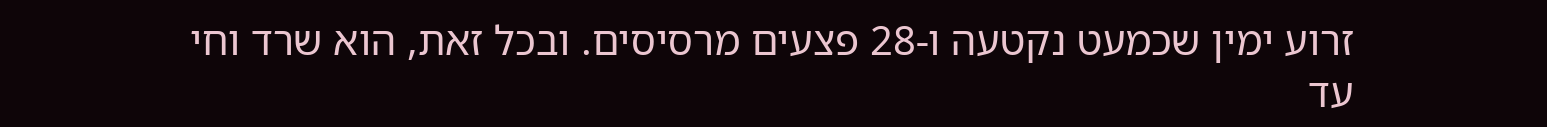זרוע ימין שכמעט נקטעה ו-28 פצעים מרסיסים. ובכל זאת, הוא שרד וחי עד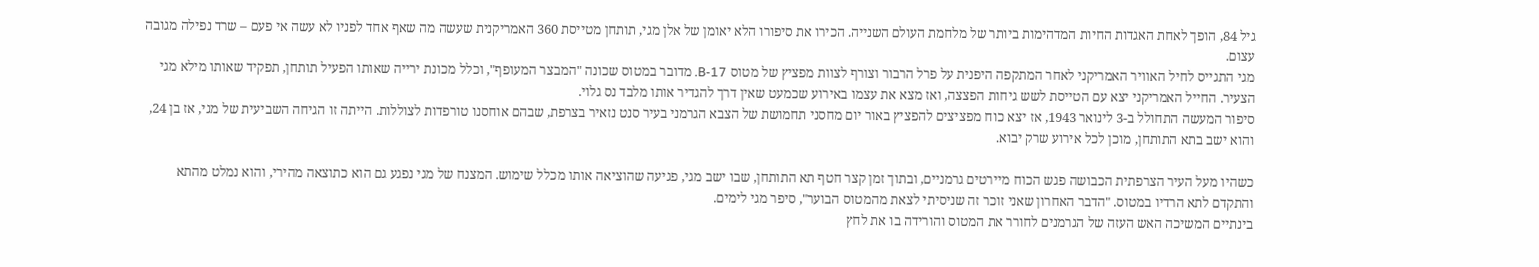גיל 84, הופך לאחת האגדות החיות המדהימות ביותר של מלחמת העולם השנייה. הכירו את סיפורו הלא יאומן של אלן מגי, תותחן מטייסת 360 האמריקנית שעשה מה שאף אחד לפניו לא עשה אי פעם – שרד נפילה מגובה עצום.
מגי התגייס לחיל האוויר האמריקני לאחר המתקפה היפנית על פרל הרבור וצורף לצוות מפציץ של מטוס B-17. מדובר במטוס שכונה "המבצר המעופף", וכלל מכונת ירייה שאותו הפעיל תותחן, תפקיד שאותו מילא מגי הצעיר. החייל האמריקני יצא עם הטייסת לשש גיחות הפצצה, ואז מצא את עצמו באירוע שכמעט שאין דרך להגדיר אותו מלבד נס גלוי.
סיפור המעשה התחולל ב-3 לינואר 1943, אז יצא כוח מפציצים להפציץ באור יום מחסני תחמושת של הצבא הגרמני בעיר סנט נזאיר בצרפת, שבהם אוחסנו טורפדות לצוללות. הייתה זו הגיחה השביעית של מגי, אז בן 24, והוא ישב בתא התותחן, מוכן לכל אירוע שרק יבוא.

כשהיו מעל העיר הצרפתית הכבושה פגש הכוח מיירטים גרמניים, ובתוך זמן קצר חטף תא התותחן, שבו ישב מגי, פגיעה שהוציאה אותו מכלל שימוש. המצנח של מגי נפגע גם הוא כתוצאה מהירי, והוא נמלט מהתא והתקדם לתא הרדיו במטוס. "הדבר האחרון שאני זוכר זה שניסיתי לצאת מהמטוס הבוער", סיפר מגי לימים.
בינתיים המשיכה האש העזה של הגרמנים לחורר את המטוס והורידה בו את לחץ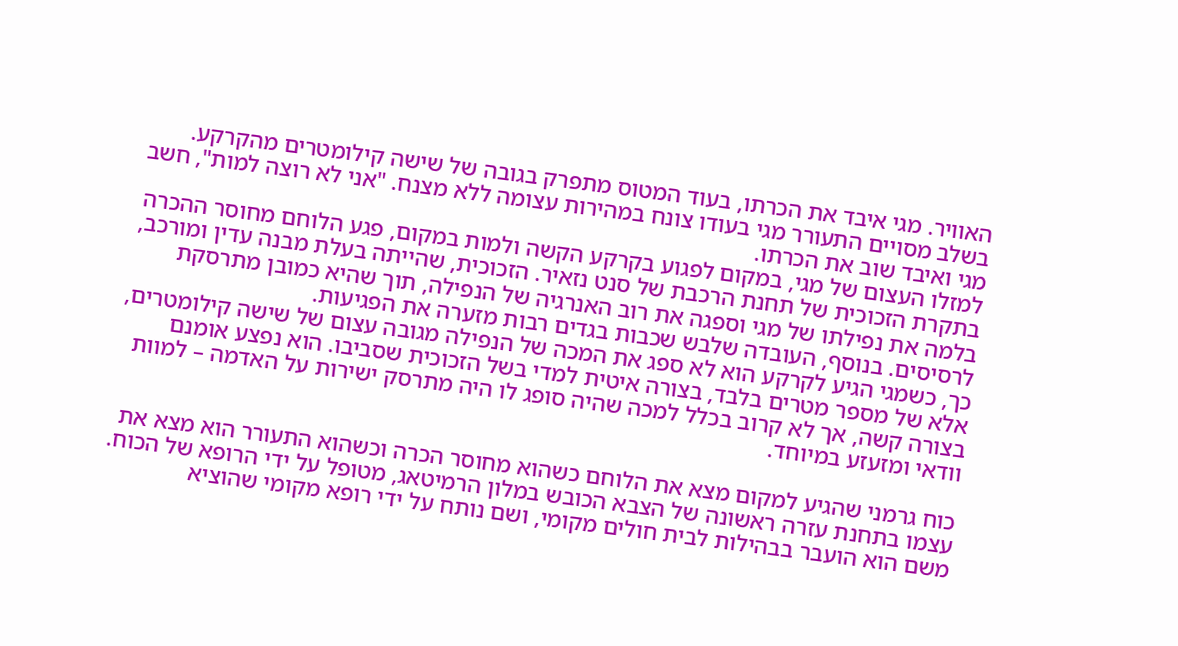האוויר. מגי איבד את הכרתו, בעוד המטוס מתפרק בגובה של שישה קילומטרים מהקרקע. בשלב מסויים התעורר מגי בעודו צונח במהירות עצומה ללא מצנח. "אני לא רוצה למות", חשב מגי ואיבד שוב את הכרתו.
למזלו העצום של מגי, במקום לפגוע בקרקע הקשה ולמות במקום, פגע הלוחם מחוסר ההכרה בתקרת הזכוכית של תחנת הרכבת של סנט נזאיר. הזכוכית, שהייתה בעלת מבנה עדין ומורכב, בלמה את נפילתו של מגי וספגה את רוב האנרגיה של הנפילה, תוך שהיא כמובן מתרסקת לרסיסים. בנוסף, העובדה שלבש שכבות בגדים רבות מזערה את הפגיעות.
כך, כשמגי הגיע לקרקע הוא לא ספג את המכה של הנפילה מגובה עצום של שישה קילומטרים, אלא של מספר מטרים בלבד, בצורה איטית למדי בשל הזכוכית שסביבו. הוא נפצע אומנם בצורה קשה, אך לא קרוב בכלל למכה שהיה סופג לו היה מתרסק ישירות על האדמה – למוות וודאי ומזעזע במיוחד.

כוח גרמני שהגיע למקום מצא את הלוחם כשהוא מחוסר הכרה וכשהוא התעורר הוא מצא את עצמו בתחנת עזרה ראשונה של הצבא הכובש במלון הרמיטאג, מטופל על ידי הרופא של הכוח. משם הוא הועבר בבהילות לבית חולים מקומי, ושם נותח על ידי רופא מקומי שהוציא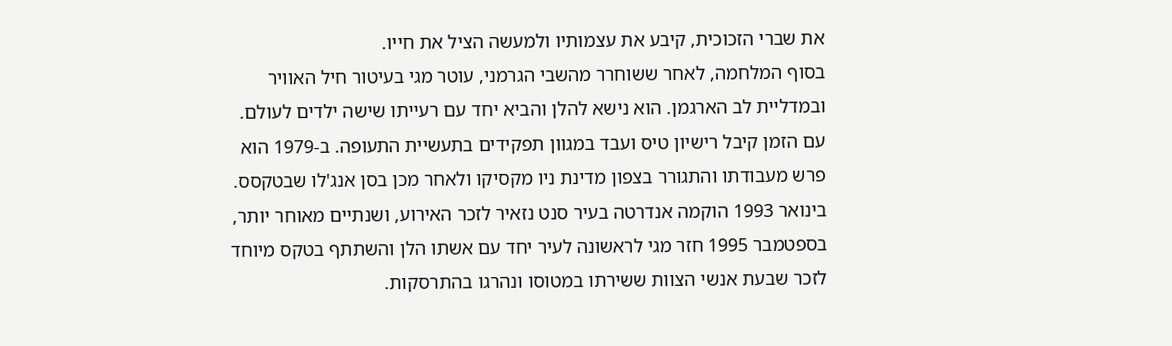את שברי הזכוכית, קיבע את עצמותיו ולמעשה הציל את חייו.
בסוף המלחמה, לאחר ששוחרר מהשבי הגרמני, עוטר מגי בעיטור חיל האוויר ובמדליית לב הארגמן. הוא נישא להלן והביא יחד עם רעייתו שישה ילדים לעולם. עם הזמן קיבל רישיון טיס ועבד במגוון תפקידים בתעשיית התעופה. ב-1979 הוא פרש מעבודתו והתגורר בצפון מדינת ניו מקסיקו ולאחר מכן בסן אנג'לו שבטקסס.
בינואר 1993 הוקמה אנדרטה בעיר סנט נזאיר לזכר האירוע, ושנתיים מאוחר יותר, בספטמבר 1995 חזר מגי לראשונה לעיר יחד עם אשתו הלן והשתתף בטקס מיוחד לזכר שבעת אנשי הצוות ששירתו במטוסו ונהרגו בהתרסקות.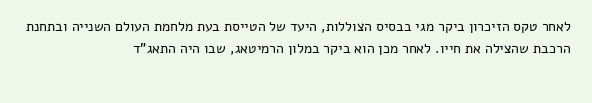לאחר טקס הזיכרון ביקר מגי בבסיס הצוללות, היעד של הטייסת בעת מלחמת העולם השנייה ובתחנת הרכבת שהצילה את חייו. לאחר מכן הוא ביקר במלון הרמיטאג, שבו היה התאג"ד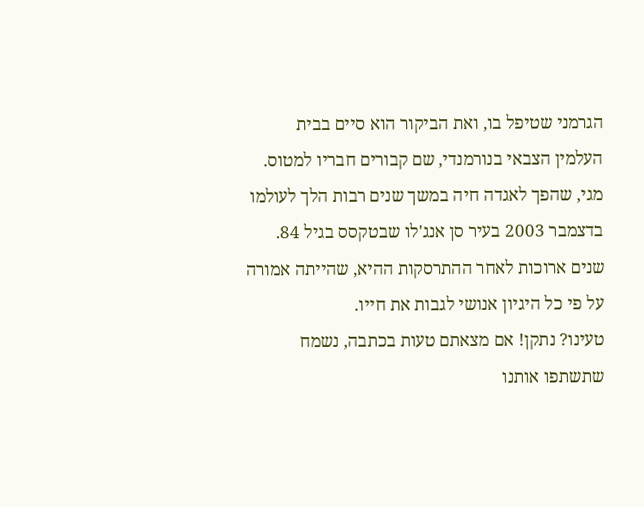הגרמני שטיפל בו, ואת הביקור הוא סיים בבית העלמין הצבאי בנורמנדי, שם קבורים חבריו למטוס.
מגי, שהפך לאגדה חיה במשך שנים רבות הלך לעולמו בדצמבר 2003 בעיר סן אנג'לו שבטקסס בגיל 84. שנים ארוכות לאחר ההתרסקות ההיא, שהייתה אמורה על פי כל היגיון אנושי לגבות את חייו.
טעינו? נתקן! אם מצאתם טעות בכתבה, נשמח שתשתפו אותנו